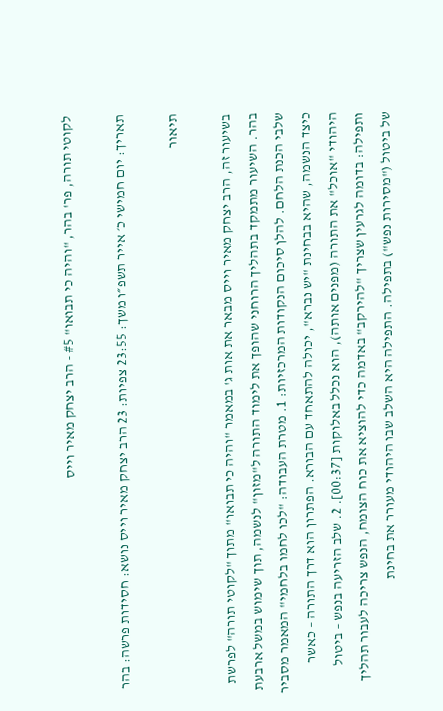לקוטי תורה, פר' בהר, "והיה כי תבואו" #5 - הרב יצחק מאיר וייס

תאריך: יום חמישי כ׳ אייר תשפ״ו משך: 23:55 צפיות: 23 הרב יצחק מאיר וייס נושא: חסידות פרשה: בהר

תיאור

בשיעור זה, הרב יצחק מאיר וייס מבאר את אות ג' במאמר "והיה כי תבואו" מתוך "לקוטי תורה" לפרשת בהר. השיעור מתמקד בתהליך הרוחני שהופך את לימוד התורה ל"מזון" לנשמה, תוך שימוש במשל ארבעת שלבי הכנת הלחם. להלן סיכום הנקודות המרכזיות: 1. מטרת העבודה: "לכו לחמו בלחמי" המאמר מסביר כיצד הנשמה, שהיא בבחינת "יש נברא", יכולה להתאחד עם הבורא. הפתרון הוא דרך התורה – כאשר היהודי "אוכל" את התורה (מפנים אותה), הוא נכלל באלוקות [00:37]. 2. שלב הזריעה בנפש – ביטול ותפילה: בדומה לגרעין שצריך "להירקב" באדמה כדי להוציא את כוח הצומח, הנפש צריכה לעבור תהליך של ביטול ("מסירות נפש") בתפילה. התפילה היא השלב שבו היהודי מעורר את בחינת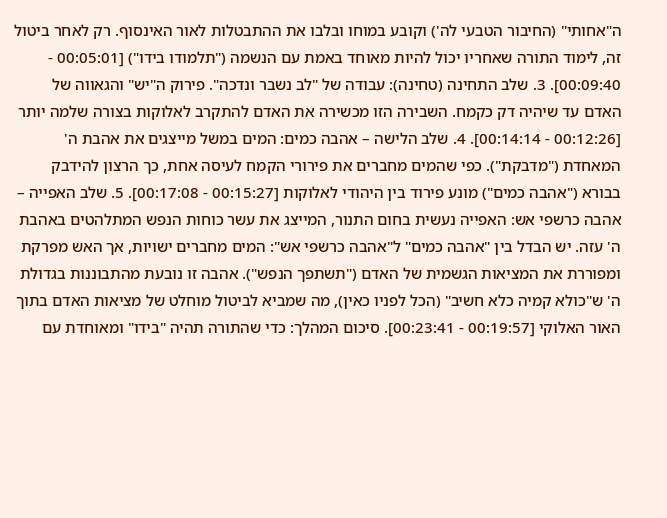ה"אחותי" (החיבור הטבעי לה') וקובע במוחו ובלבו את ההתבטלות לאור האינסוף. רק לאחר ביטול זה, לימוד התורה שאחריו יכול להיות מאוחד באמת עם הנשמה ("תלמודו בידו") [00:05:01 - 00:09:40]. 3. שלב התחינה (טחינה): עבודה של "לב נשבר ונדכה". פירוק ה"יש" והגאווה של האדם עד שיהיה דק כקמח. השבירה הזו מכשירה את האדם להתקרב לאלוקות בצורה שלמה יותר [00:12:26 - 00:14:14]. 4. שלב הלישה – אהבה כמים: המים במשל מייצגים את אהבת ה' המאחדת ("מדבקת"). כפי שהמים מחברים את פירורי הקמח לעיסה אחת, כך הרצון להידבק בבורא ("אהבה כמים") מונע פירוד בין היהודי לאלוקות [00:15:27 - 00:17:08]. 5. שלב האפייה – אהבה כרשפי אש: האפייה נעשית בחום התנור, המייצג את עשר כוחות הנפש המתלהטים באהבת ה' עזה. יש הבדל בין "אהבה כמים" ל"אהבה כרשפי אש": המים מחברים ישויות, אך האש מפרקת ומפוררת את המציאות הגשמית של האדם ("תשתפך הנפש"). אהבה זו נובעת מהתבוננות בגדולת ה' ש"כולא קמיה כלא חשיב" (הכל לפניו כאין), מה שמביא לביטול מוחלט של מציאות האדם בתוך האור האלוקי [00:19:57 - 00:23:41]. סיכום המהלך: כדי שהתורה תהיה "בידו" ומאוחדת עם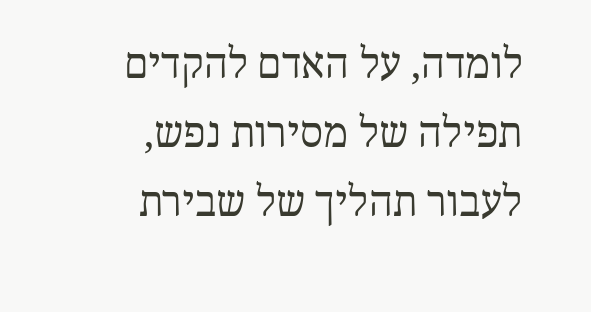לומדה, על האדם להקדים תפילה של מסירות נפש, לעבור תהליך של שבירת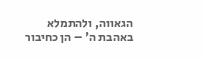הגאווה, ולהתמלא באהבת ה' – הן כחיבור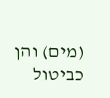(מים) והן כביטול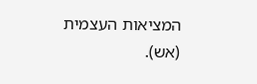המציאות העצמית (אש).